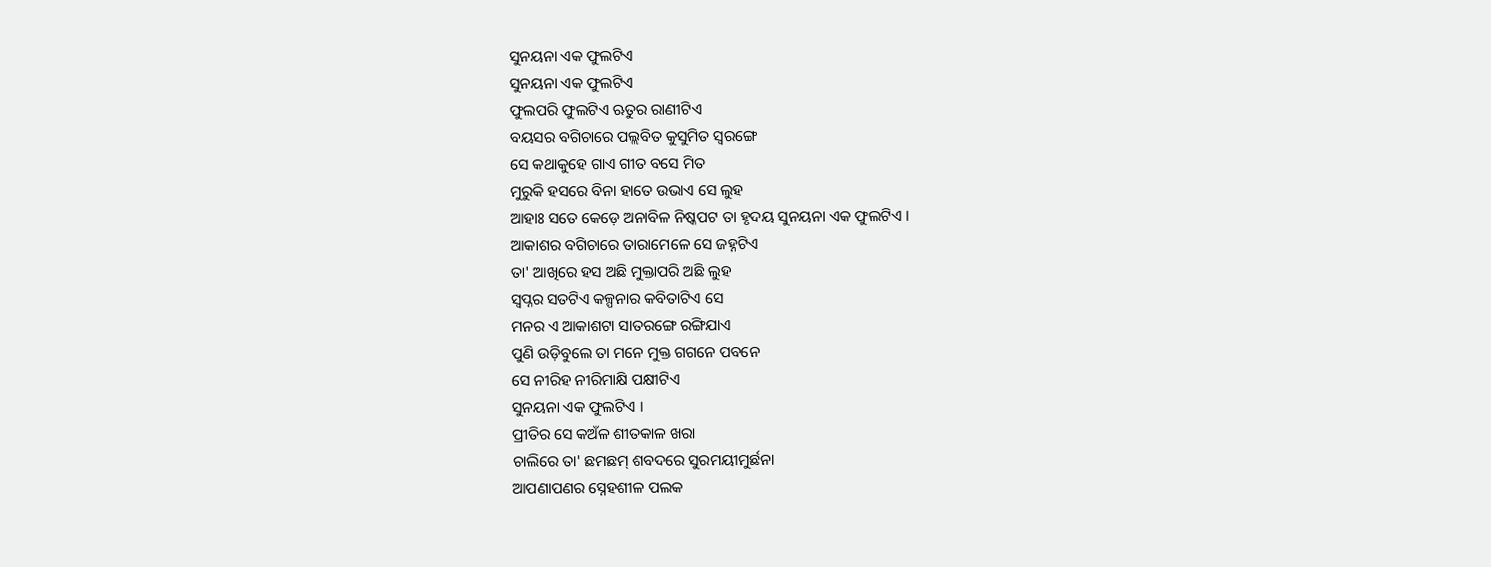ସୁନୟନା ଏକ ଫୁଲଟିଏ
ସୁନୟନା ଏକ ଫୁଲଟିଏ
ଫୁଲପରି ଫୁଲଟିଏ ଋତୁର ରାଣୀଟିଏ
ବୟସର ବଗିଚାରେ ପଲ୍ଲବିତ କୁସୁମିତ ସ୍ୱରଙ୍ଗେ
ସେ କଥାକୁହେ ଗାଏ ଗୀତ ବସେ ମିତ
ମୁରୁକି ହସରେ ବିନା ହାତେ ଉଭାଏ ସେ ଲୁହ
ଆହାଃ ସତେ କେଡ଼େ ଅନାବିଳ ନିଷ୍କପଟ ତା ହୃଦୟ ସୁନୟନା ଏକ ଫୁଲଟିଏ ।
ଆକାଶର ବଗିଚାରେ ତାରାମେଳେ ସେ ଜହ୍ନଟିଏ
ତା' ଆଖିରେ ହସ ଅଛି ମୁକ୍ତାପରି ଅଛି ଲୁହ
ସ୍ୱପ୍ନର ସତଟିଏ କଳ୍ପନାର କବିତାଟିଏ ସେ
ମନର ଏ ଆକାଶଟା ସାତରଙ୍ଗେ ରଙ୍ଗିଯାଏ
ପୁଣି ଉଡ଼ିବୁଲେ ତା ମନେ ମୁକ୍ତ ଗଗନେ ପବନେ
ସେ ନୀରିହ ନୀରିମାକ୍ଷି ପକ୍ଷୀଟିଏ
ସୁନୟନା ଏକ ଫୁଲଟିଏ ।
ପ୍ରୀତିର ସେ କଅଁଳ ଶୀତକାଳ ଖରା
ଚାଲିରେ ତା' ଛମଛମ୍ ଶବଦରେ ସୁରମୟୀମୁର୍ଛନା
ଆପଣାପଣର ସ୍ନେହଶୀଳ ପଲକ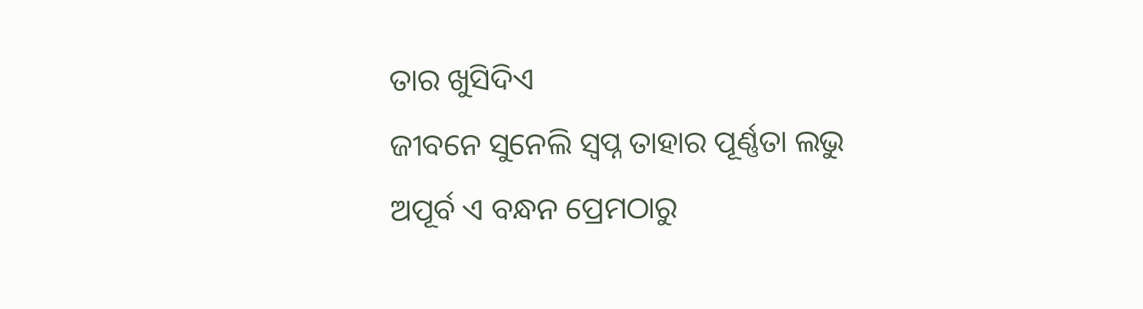ତାର ଖୁସିଦିଏ
ଜୀବନେ ସୁନେଲି ସ୍ୱପ୍ନ ତାହାର ପୂର୍ଣ୍ଣତା ଲଭୁ
ଅପୂର୍ବ ଏ ବନ୍ଧନ ପ୍ରେମଠାରୁ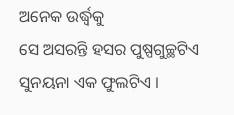ଅନେକ ଉର୍ଦ୍ଧ୍ବକୁ
ସେ ଅସରନ୍ତି ହସର ପୁଷ୍ପଗୁଚ୍ଛଟିଏ
ସୁନୟନା ଏକ ଫୁଲଟିଏ ।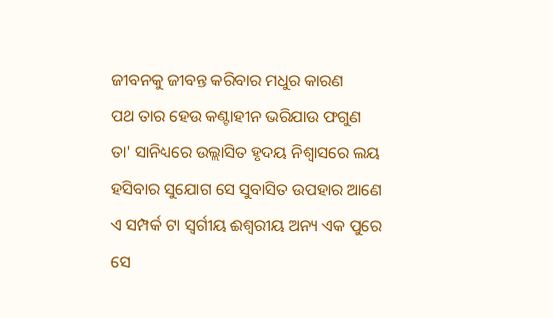ଜୀବନକୁ ଜୀବନ୍ତ କରିବାର ମଧୁର କାରଣ
ପଥ ତାର ହେଉ କଣ୍ଟାହୀନ ଭରିଯାଉ ଫଗୁଣ
ତା' ସାନିଧ୍ୟରେ ଉଲ୍ଲାସିତ ହୃଦୟ ନିଶ୍ୱାସରେ ଲୟ
ହସିବାର ସୁଯୋଗ ସେ ସୁବାସିତ ଉପହାର ଆଣେ
ଏ ସମ୍ପର୍କ ଟା ସ୍ୱର୍ଗୀୟ ଈଶ୍ୱରୀୟ ଅନ୍ୟ ଏକ ପୁରେ
ସେ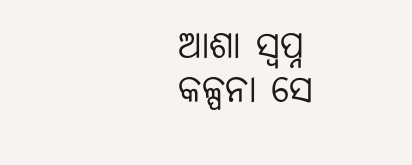ଆଶା ସ୍ୱପ୍ନ କଳ୍ପନା ସେ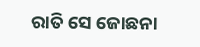ରାତି ସେ ଜୋଛନା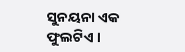ସୁନୟନା ଏକ ଫୁଲଟିଏ ।